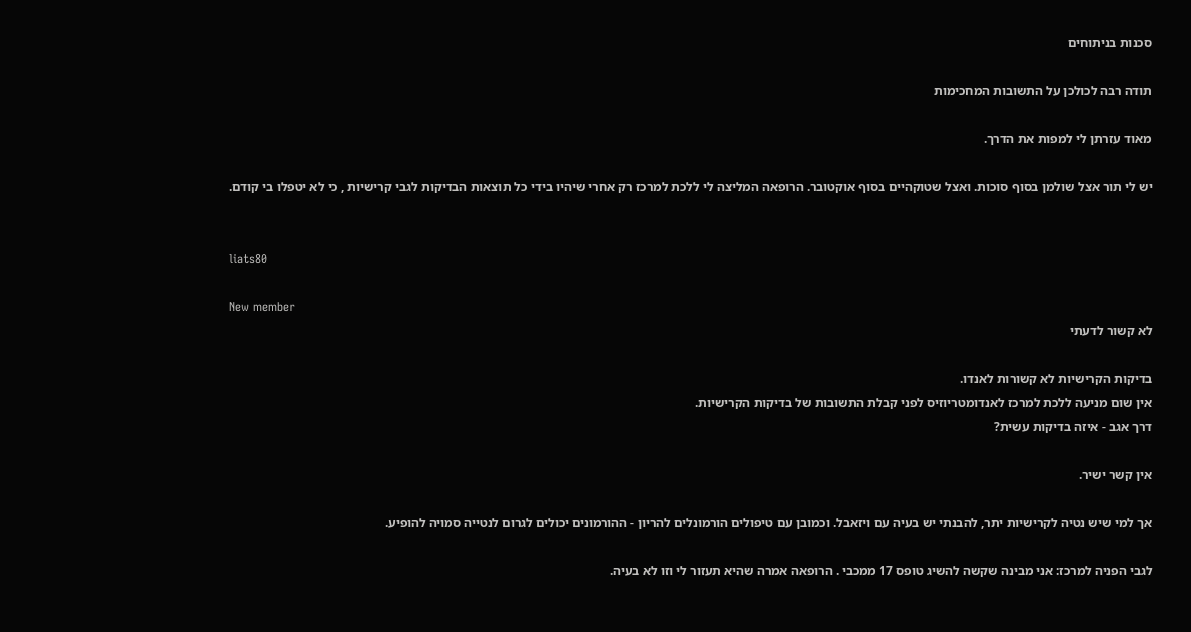סכנות בניתוחים

תודה רבה לכולכן על התשובות המחכימות

מאוד עזרתן לי למפות את הדרך.

יש לי תור אצל שולמן בסוף סוכות. ואצל שטוקהיים בסוף אוקטובר. הרופאה המליצה לי ללכת למרכז רק אחרי שיהיו בידי כל תוצאות הבדיקות לגבי קרישיות , כי לא יטפלו בי קודם.


liats80

New member
לא קשור לדעתי

בדיקות הקרישיות לא קשורות לאנדו.
אין שום מניעה ללכת למרכז לאנדומטריוזיס לפני קבלת התשובות של בדיקות הקרישיות.
דרך אגב - איזה בדיקות עשית?

אין קשר ישיר.

אך למי שיש נטיה לקרישיות יתר, להבנתי יש בעיה עם ויזאבל. וכמובן עם טיפולים הורמונלים להריון - ההורמונים יכולים לגרום לנטייה סמויה להופיע.

לגבי הפניה למרכז: אני מבינה שקשה להשיג טופס 17 ממכבי . הרופאה אמרה שהיא תעזור לי וזו לא בעיה.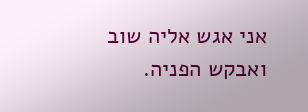אני אגש אליה שוב ואבקש הפניה.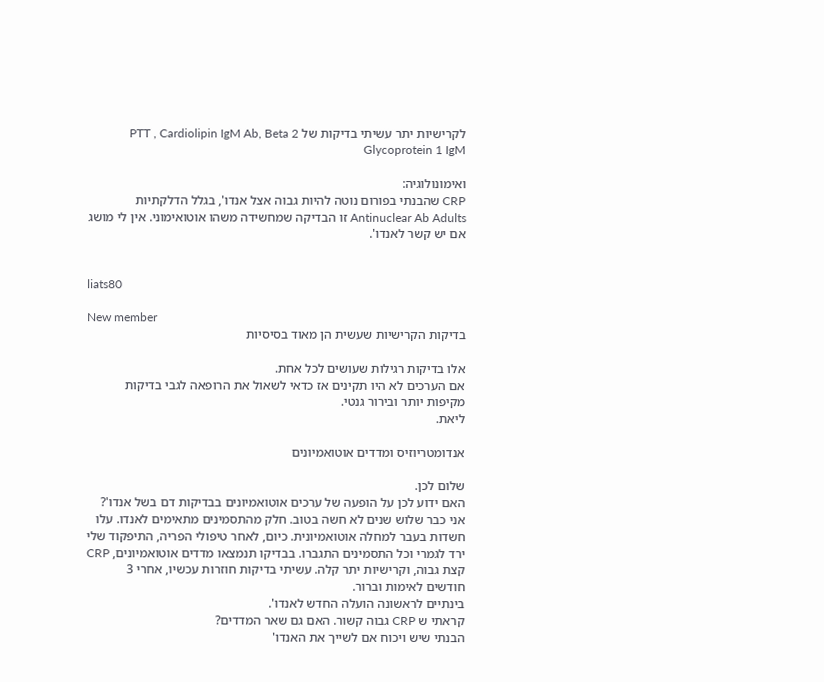לקרישיות יתר עשיתי בדיקות של PTT , Cardiolipin IgM Ab, Beta 2 Glycoprotein 1 IgM

ואימונולוגיה:
CRP שהבנתי בפורום נוטה להיות גבוה אצל אנדו', בגלל הדלקתיות
Antinuclear Ab Adults זו הבדיקה שמחשידה משהו אוטואימוני. אין לי מושג אם יש קשר לאנדו'.


liats80

New member
בדיקות הקרישיות שעשית הן מאוד בסיסיות

אלו בדיקות רגילות שעושים לכל אחת.
אם הערכים לא היו תקינים אז כדאי לשאול את הרופאה לגבי בדיקות מקיפות יותר ובירור גנטי.
ליאת.

אנדומטריוזיס ומדדים אוטואמיונים

שלום לכן.
האם ידוע לכן על הופעה של ערכים אוטואמיונים בבדיקות דם בשל אנדו'?
אני כבר שלוש שנים לא חשה בטוב. חלק מהתסמינים מתאימים לאנדו. עלו חשדות בעבר למחלה אוטואמיונית. כיום, לאחר טיפולי הפריה, התיפקוד שלי ירד לגמרי וכל התסמינים התגברו. בבדיקו תנמצאו מדדים אוטואמיונים, CRP קצת גבוה, וקרישיות יתר קלה. עשיתי בדיקות חוזרות עכשיו, אחרי 3 חודשים לאימות וברור.
בינתיים לראשונה הועלה החדש לאנדו'.
קראתי ש CRP גבוה קשור. האם גם שאר המדדים?
הבנתי שיש ויכוח אם לשייך את האנדו'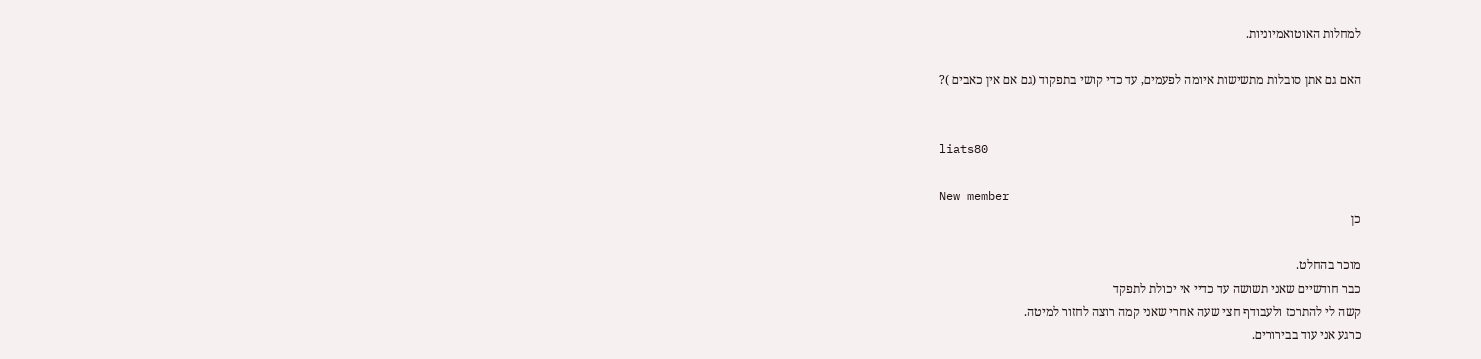למחלות האוטואמיוניות.

האם גם אתן סובלות מתשישות איומה לפעמים, עד כדי קושי בתפקוד (גם אם אין כאבים )?


liats80

New member
כן

מוכר בהחלט.
כבר חודשיים שאני תשושה עד כדיי אי יכולת לתפקד
קשה לי להתרכז ולעבודף חצי שעה אחרי שאני קמה רוצה לחזור למיטה.
כרגע אני עוד בבירורים.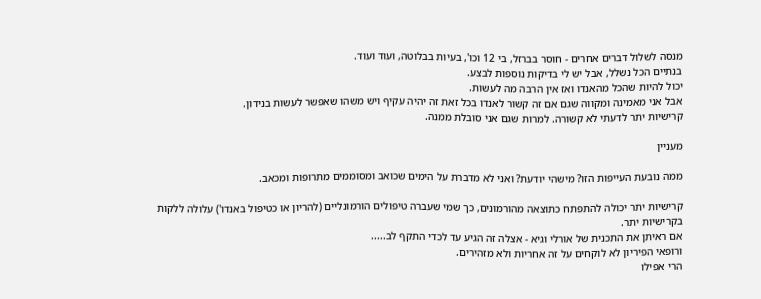מנסה לשלול דברים אחרים - חוסר בברזל, בי 12 וכו', בעיות בבלוטה, ועוד ועוד.
בנתיים הכל נשלל, אבל יש לי בדיקות נוספות לבצע.
יכול להיות שהכל מהאנדו ואז אין הרבה מה לעשות.
אבל אני מאמינה ומקווה שגם אם זה קשור לאנדו בכל זאת זה יהיה עקיף ויש משהו שאפשר לעשות בנידון.
קרישיות יתר לדעתי לא קשורה. למרות שגם אני סובלת ממנה.

מעניין

ממה נובעת העייפות הזו? מישהי יודעת? ואני לא מדברת על הימים שכואב ומסוממים מתרופות ומכאב.

קרישיות יתר יכולה להתפתח כתוצאה מהורמונים, כך שמי שעברה טיפולים הורמונליים (להריון או כטיפול באנדו') עלולה ללקות בקרישיות יתר.
אם ראיתן את התכנית של אורלי וגיא - אצלה זה הגיע עד לכדי התקף לב.....
ורופאי הפיריון לא לוקחים על זה אחריות ולא מזהירים.
הרי אפילו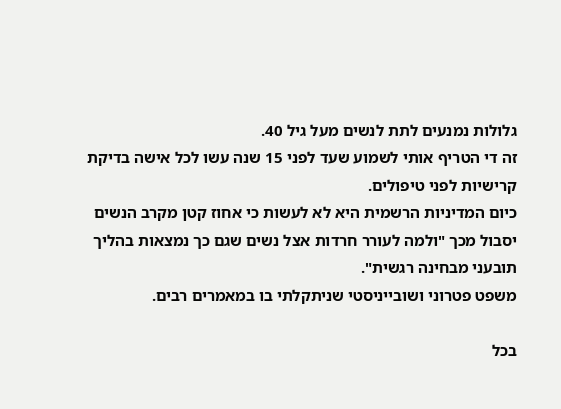גלולות נמנעים לתת לנשים מעל גיל 40.
זה די הטריף אותי לשמוע שעד לפני 15 שנה עשו לכל אישה בדיקת קרישיות לפני טיפולים.
כיום המדיניות הרשמית היא לא לעשות כי אחוז קטן מקרב הנשים יסבול מכך "ולמה לעורר חרדות אצל נשים שגם כך נמצאות בהליך תובעני מבחינה רגשית".
משפט פטרוני ושובייניסטי שניתקלתי בו במאמרים רבים.

בכל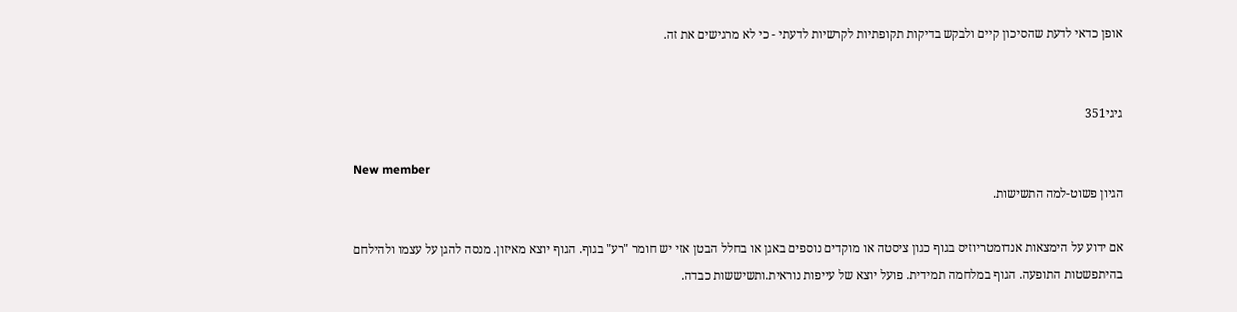אופן כדאי לדעת שהסיכון קיים ולבקש בדיקות תקופתיות לקרשיות לדעתי - כי לא מרגישים את זה.


גיגי351

New member
הגיון פשוט-למה התשישות.

אם ידוע על הימצאות אנדומטריוזיס בגוף כגון ציסטה או מוקדים נוספים באגן או בחלל הבטן אזי יש חומר "רע" בגוף. הגוף יוצא מאיזון. מנסה להגן על עצמו ולהילחם בהיתפשטות התופעה. הגוף במלחמה תמידית. פועל יוצא של עייפות נוראית.ותשיששות כבדה.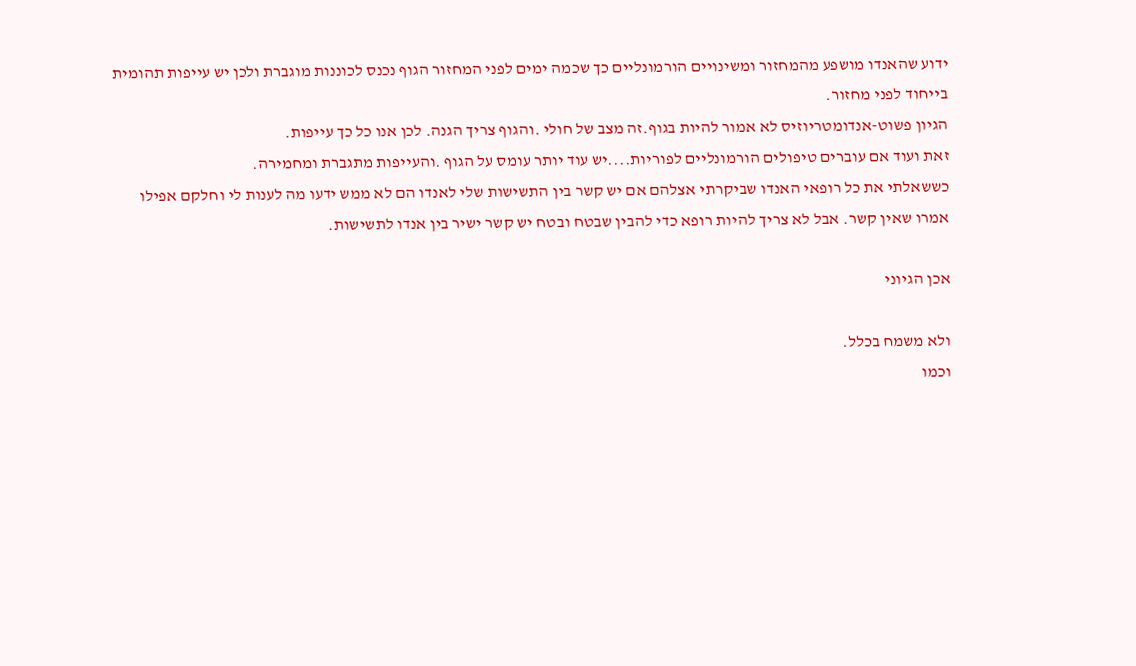ידוע שהאנדו מושפע מהמחזור ומשינויים הורמונליים כך שכמה ימים לפני המחזור הגוף נכנס לכוננות מוגברת ולכן יש עייפות תהומית בייחוד לפני מחזור.
הגיון פשוט-אנדומטריוזיס לא אמור להיות בגוף.זה מצב של חולי .והגוף צריך הגנה. לכן אנו כל כך עייפות.
זאת ועוד אם עוברים טיפולים הורמונליים לפוריות....יש עוד יותר עומס על הגוף .והעייפות מתגברת ומחמירה.
כששאלתי את כל רופאי האנדו שביקרתי אצלהם אם יש קשר בין התשישות שלי לאנדו הם לא ממש ידעו מה לענות לי וחלקם אפילו אמרו שאין קשר. אבל לא צריך להיות רופא כדי להבין שבטח ובטח יש קשר ישיר בין אנדו לתשישות.

אכן הגיוני

ולא משמח בכלל.
וכמו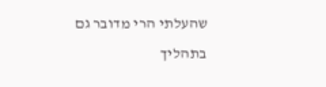שהעלתי הרי מדובר גם בתהליך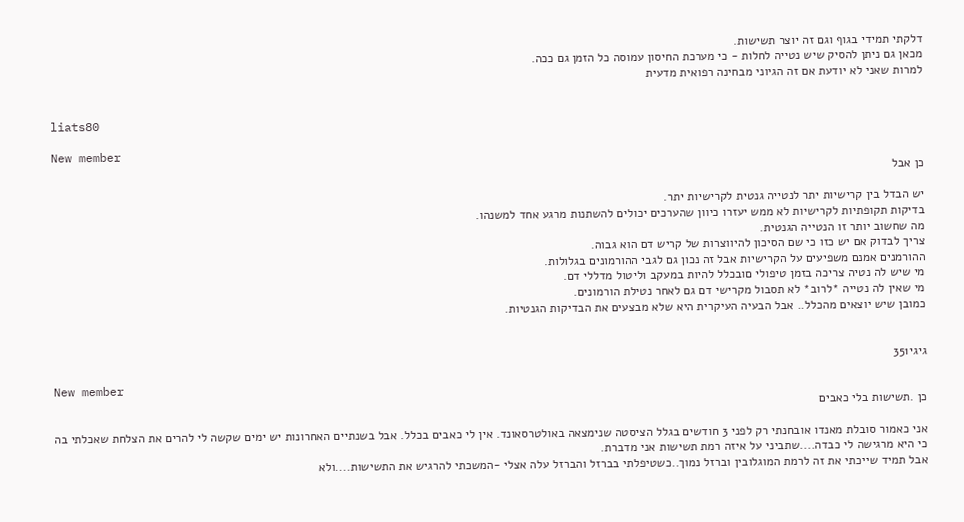דלקתי תמידי בגוף וגם זה יוצר תשישות.
מכאן גם ניתן להסיק שיש נטייה לחלות - כי מערכת החיסון עמוסה כל הזמן גם ככה.
למרות שאני לא יודעת אם זה הגיוני מבחינה רפואית מדעית


liats80

New member
כן אבל

יש הבדל בין קרישיות יתר לנטייה גנטית לקרישיות יתר.
בדיקות תקופתיות לקרישיות לא ממש יעזרו כיוון שהערכים יכולים להשתנות מרגע אחד למשנהו.
מה שחשוב יותר זו הנטייה הגנטית.
צריך לבדוק אם יש כזו כי שם הסיכון להיווצרות של קריש דם הוא גבוה.
ההורמנים אמנם משפיעים על הקרישיות אבל זה נכון גם לגבי ההורמונים בגלולות.
מי שיש לה נטיה צריכה בזמן טיפולי םובכלל להיות במעקב וליטול מדללי דם.
מי שאין לה נטייה *לרוב* לא תסבול מקרישי דם גם לאחר נטילת הורמונים.
כמובן שיש יוצאים מהכלל.. אבל הבעיה העיקרית היא שלא מבצעים את הבדיקות הגנטיות.


גיגי351

New member
כן .תשישות בלי כאבים

אני כאמור סובלת מאנדו אובחנתי רק לפני 3 חודשים בגלל הציסטה שנימצאה באולטרסאונד. אין לי כאבים בכלל. אבל בשנתיים האחרונות יש ימים שקשה לי להרים את הצלחת שאכלתי בה כי היא מרגישה לי כבדה....שתביני על איזה רמת תשישות אני מדברת.
אבל תמיד שייכתי את זה לרמת המוגלובין וברזל נמוך..כשטיפלתי בברזל והברזל עלה אצלי -המשכתי להרגיש את התשישות....ולא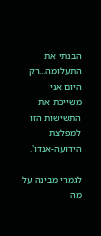הבנתי את התעלומה...רק היום אני משייכת את התשישות הזו למפלצת הידועה-אנדו'.

לגמרי מבינה על מה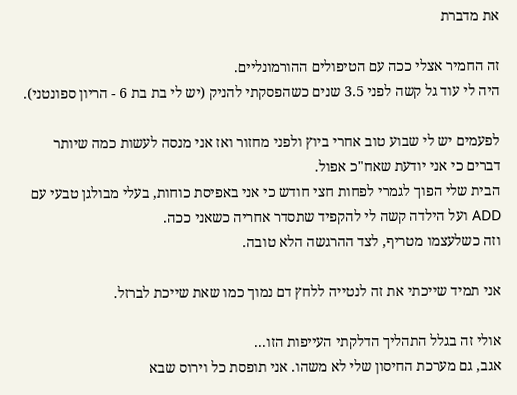את מדברת

זה החמיר אצלי ככה עם הטיפולים ההורמונליים.
היה לי עוד גל קשה לפני 3.5 שנים כשהפסקתי להניק (יש לי בת בת 6 - הריון ספונטני).

לפעמים יש לי שבוע טוב אחרי ביוץ ולפני מחזור ואז אני מנסה לעשות כמה שיותר דברים כי אני יודעת שאח"כ אפול.
הבית שלי הפוך לגמרי לפחות חצי חודש כי אני באפיסת כוחות, בעלי מבולגן טבעי עם ADD ועל הילדה קשה לי להקפיד שתסדר אחריה כשאני ככה.
וזה כשלעצמו מטריף, לצד ההרגשה הלא טובה.

אני תמיד שייכתי את זה לנטייה ללחץ דם נמוך כמו שאת שייכת לברזל.

אולי זה בגלל התהליך הדלקתי העייפות הזו...
אגב, גם מערכת החיסון שלי לא משהו. אני תופסת כל וירוס שבא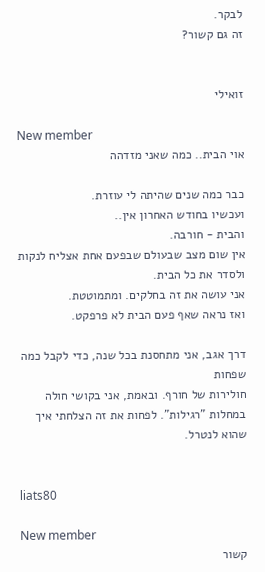לבקר.
זה גם קשור?


זואילי

New member
אוי הבית.. כמה שאני מזדהה

כבר כמה שנים שהיתה לי עוזרת.
ועכשיו בחודש האחרון אין..
והבית - חורבה.
אין שום מצב שבעולם שבפעם אחת אצליח לנקות ולסדר את כל הבית.
אני עושה את זה בחלקים. ומתמוטטת.
ואז נראה שאף פעם הבית לא פרפקט.

דרך אגב, אני מתחסנת בכל שנה, כדי לקבל כמה שפחות
חולירות של חורף. ובאמת, אני בקושי חולה במחלות "רגילות". לפחות את זה הצלחתי איך שהוא לנטרל.


liats80

New member
קשור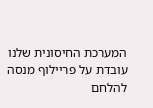המערכת החיסונית שלנו עובדת על פריילוף מנסה להלחם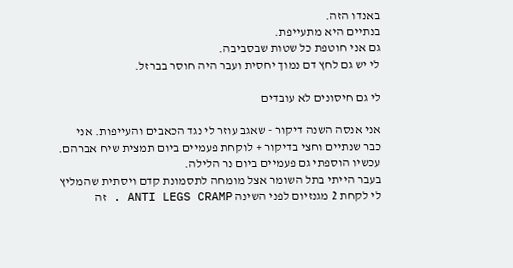באנדו הזה.
בנתיים היא מתעייפת.
גם אני חוטפת כל שטות שבסביבה.
לי יש גם לחץ דם נמוך יחסית ועבר היה חוסר בברזל.

לי גם חיסונים לא עובדים

אני אנסה השנה דיקור - שאגב עוזר לי נגד הכאבים והעייפות. אני כבר שנתיים וחצי בדיקור + לוקחת פעמיים ביום תמצית שיח אברהם. עכשיו הוספתי גם פעמיים ביום נר הלילה.
בעבר הייתי בתל השומר אצל מומחה לתסמונת קדם ויסתית שהמליץ לי לקחת 2 מגנזיום לפני השינה ANTI LEGS CRAMP . זה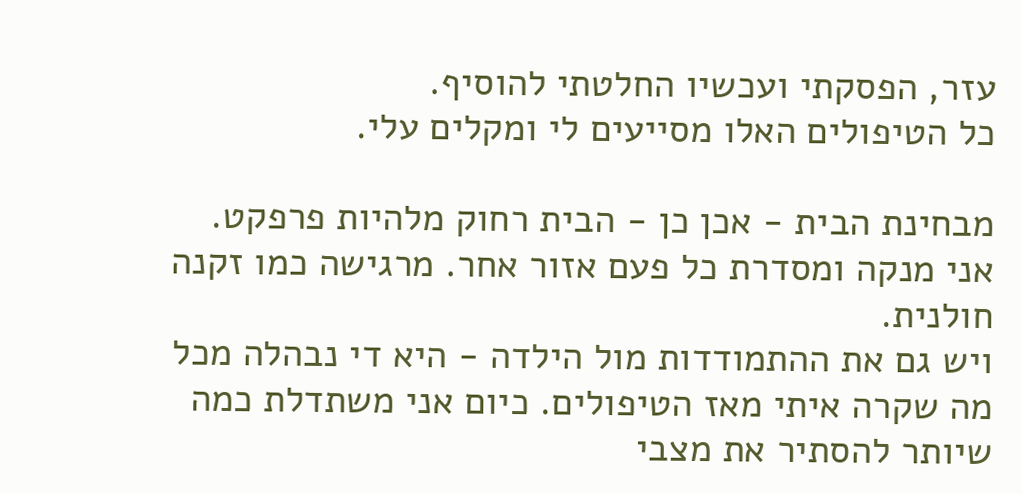עזר, הפסקתי ועכשיו החלטתי להוסיף.
כל הטיפולים האלו מסייעים לי ומקלים עלי.

מבחינת הבית - אכן כן - הבית רחוק מלהיות פרפקט. אני מנקה ומסדרת כל פעם אזור אחר. מרגישה כמו זקנה חולנית.
ויש גם את ההתמודדות מול הילדה - היא די נבהלה מכל מה שקרה איתי מאז הטיפולים. כיום אני משתדלת כמה שיותר להסתיר את מצבי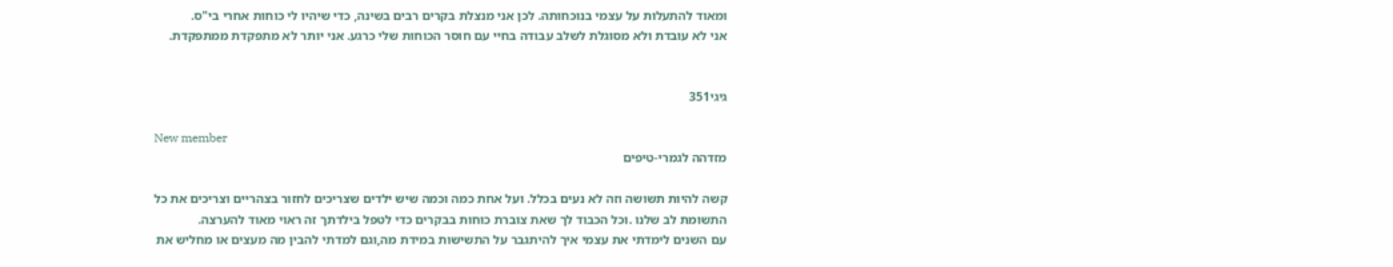ומאוד להתעלות על עצמי בנוכחותה. לכן אני מנצלת בקרים רבים בשינה, כדי שיהיו לי כוחות אחרי בי"ס.
אני לא עובדת ולא מסוגלת לשלב עבודה בחיי עם חוסר הכוחות שלי כרגע. אני יותר לא מתפקדת ממתפקדת.


גיגי351

New member
מזדהה לגמרי-טיפים

קשה להיות תשושה וזה לא נעים בכלל. ועל אחת כמה וכמה שיש ילדים שצריכים לחזור בצהריים וצריכים את כל התשומת לב שלנו .וכל הכבוד לך שאת צוברת כוחות בבקרים כדי לטפל בילדתך זה ראוי מאוד להערצה.
עם השנים לימדתי את עצמי איך להיתגבר על התשישות במידת מה,וגם למדתי להבין מה מעצים או מחליש את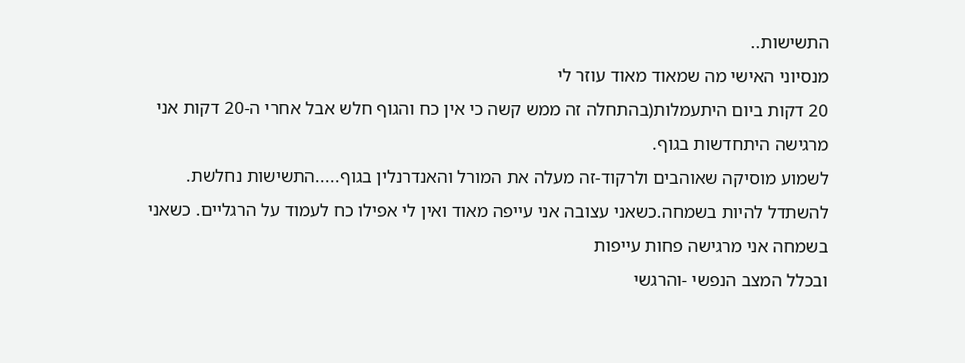התשישות..
מנסיוני האישי מה שמאוד מאוד עוזר לי
20 דקות ביום היתעמלות(בהתחלה זה ממש קשה כי אין כח והגוף חלש אבל אחרי ה-20 דקות אני מרגישה היתחדשות בגוף.
לשמוע מוסיקה שאוהבים ולרקוד-זה מעלה את המורל והאנדרנלין בגוף.....התשישות נחלשת.
להשתדל להיות בשמחה.כשאני עצובה אני עייפה מאוד ואין לי אפילו כח לעמוד על הרגליים. כשאני בשמחה אני מרגישה פחות עייפות
ובכלל המצב הנפשי -והרגשי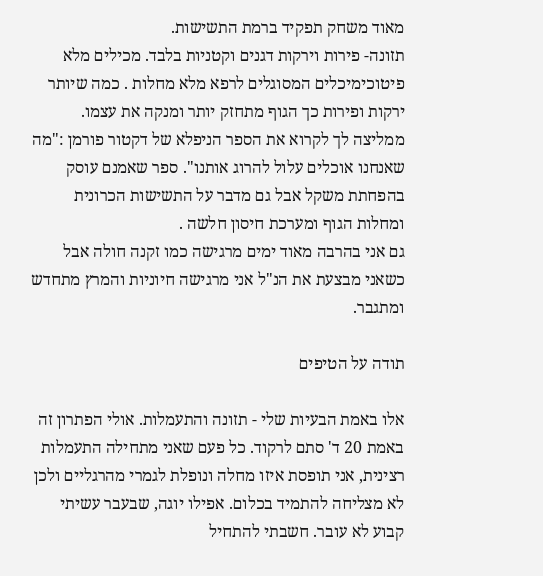מאוד משחק תפקיד ברמת התשישות.
תזונה- פירות וירקות דגנים וקטניות בלבד. מכילים מלא פיטוכימיכלים המסוגלים לרפא מלא מחלות . כמה שיותר ירקות ופירות כך הגוף מתחזק יותר ומנקה את עצמו.
ממליצה לך לקרוא את הספר הניפלא של דקטור פורמן :"מה שאנחנו אוכלים עלול להרוג אותנו". ספר שאמנם עוסק בהפחתת משקל אבל גם מדבר על התשישות הכרונית ומחלות הגוף ומערכת חיסון חלשה .
גם אני בהרבה מאוד ימים מרגישה כמו זקנה חולה אבל כשאני מבצעת את הנ"ל אני מרגישה חיוניות והמרץ מתחדש ומתגבר.

תודה על הטיפים

אלו באמת הבעיות שלי - תזונה והתעמלות. אולי הפתרון זה באמת 20 ד' סתם לרקוד. כל פעם שאני מתחילה התעמלות רצינית, אני תופסת איזו מחלה ונופלת לגמרי מהרגליים ולכן לא מצליחה להתמיד בכלום. אפילו יוגה, שבעבר עשיתי קבוע לא עובר. חשבתי להתחיל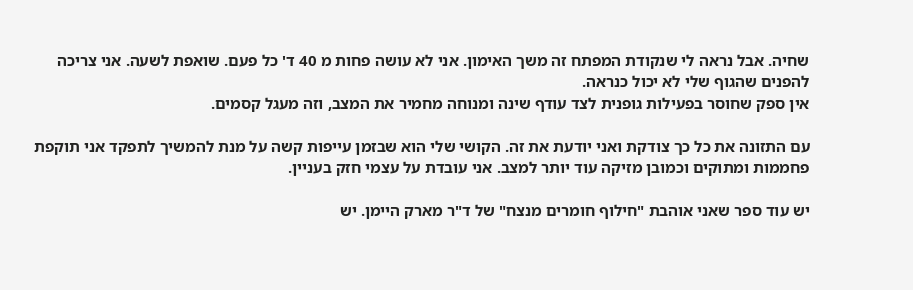שחיה. אבל נראה לי שנקודת המפתח זה משך האימון. אני לא עושה פחות מ 40 ד' כל פעם. שואפת לשעה. אני צריכה להפנים שהגוף שלי לא יכול כנראה.
אין ספק שחוסר בפעילות גופנית לצד עודף שינה ומנוחה מחמיר את המצב, וזה מעגל קסמים.

עם התזונה את כל כך צודקת ואני יודעת את זה. הקושי שלי הוא שבזמן עייפות קשה על מנת להמשיך לתפקד אני תוקפת פחממות ומתוקים וכמובן מזיקה עוד יותר למצב. אני עובדת על עצמי חזק בעניין.

יש עוד ספר שאני אוהבת "חילוף חומרים מנצח" של ד"ר מארק היימן. יש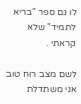לו גם ספר "בריא לתמיד" שלא קראתי .

לשם מצב רוח טוב אני משתדלת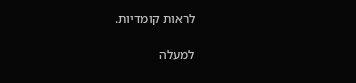לראות קומדיות.

למעלה